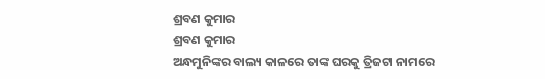ଶ୍ରବଣ କୁମାର
ଶ୍ରବଣ କୁମାର
ଅନ୍ଧମୁନିଙ୍କର ବାଲ୍ୟ କାଳରେ ତାଙ୍କ ଘରକୁ ତ୍ରିଜଟା ନାମରେ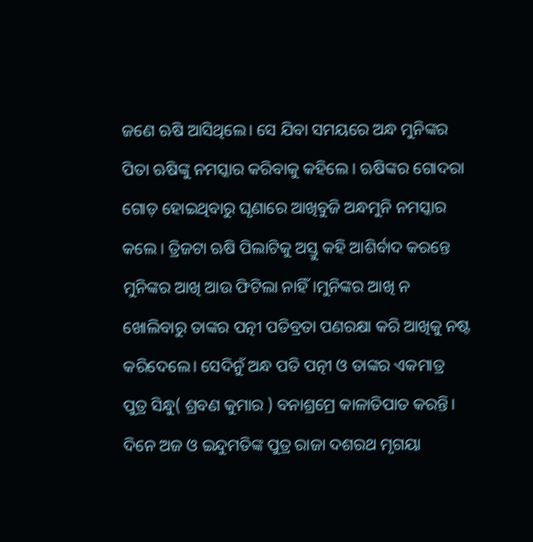ଜଣେ ଋଷି ଆସିଥିଲେ। ସେ ଯିବା ସମୟରେ ଅନ୍ଧ ମୁନିଙ୍କର ପିତା ଋଷିଙ୍କୁ ନମସ୍କାର କରିବାକୁ କହିଲେ । ଋଷିଙ୍କର ଗୋଦରା ଗୋଡ଼ ହୋଇଥିବାରୁ ଘୃଣାରେ ଆଖିବୁଜି ଅନ୍ଧମୁନି ନମସ୍କାର କଲେ । ତ୍ରିଜଟା ଋଷି ପିଲାଟିକୁ ଅସ୍ତୁ କହି ଆଶିର୍ବାଦ କରନ୍ତେ ମୁନିଙ୍କର ଆଖି ଆଉ ଫିଟିଲା ନାହିଁ।ମୁନିଙ୍କର ଆଖି ନ ଖୋଲିବାରୁ ତାଙ୍କର ପତ୍ନୀ ପତିବ୍ରତା ପଣରକ୍ଷା କରି ଆଖିକୁ ନଷ୍ଟ କରିଦେଲେ। ସେଦିନୁଁ ଅନ୍ଧ ପତି ପତ୍ନୀ ଓ ତାଙ୍କର ଏକମାତ୍ର ପୁତ୍ର ସିନ୍ଧୁ( ଶ୍ରବଣ କୁମାର ) ବନାଶ୍ରମ୍ରେ କାଳାତିପାତ କରନ୍ତି।
ଦିନେ ଅଜ ଓ ଇନ୍ଦୁମତିଙ୍କ ପୁତ୍ର ରାଜା ଦଶରଥ ମୃଗୟା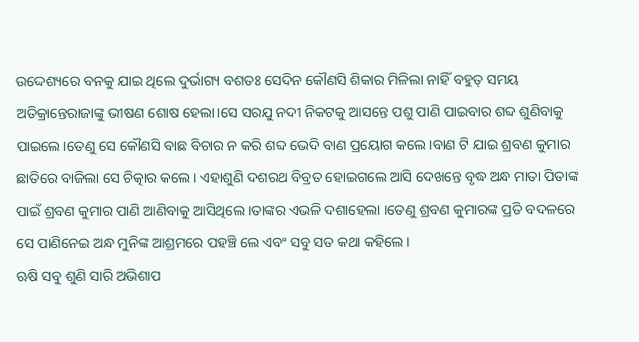ଉଦ୍ଦେଶ୍ୟରେ ବନକୁ ଯାଇ ଥିଲେ ଦୁର୍ଭାଗ୍ୟ ବଶତଃ ସେଦିନ କୌଣସି ଶିକାର ମିଳିଲା ନାହିଁ ବହୁତ୍ ସମୟ ଅତିକ୍ରାନ୍ତେରାଜାଙ୍କୁ ଭୀଷଣ ଶୋଷ ହେଲା।ସେ ସରଯୁ ନଦୀ ନିକଟକୁ ଆସନ୍ତେ ପଶୁ ପାଣି ପାଇବାର ଶବ୍ଦ ଶୁଣିବାକୁ ପାଇଲେ।ତେଣୁ ସେ କୌଣସି ବାଛ ବିଚାର ନ କରି ଶବ୍ଦ ଭେଦି ବାଣ ପ୍ରୟୋଗ କଲେ।ବାଣ ଟି ଯାଇ ଶ୍ରବଣ କୁମାର ଛାତିରେ ବାଜିଲା ସେ ଚିତ୍କାର କଲେ। ଏହାଶୁଣି ଦଶରଥ ବିବ୍ରତ ହୋଇଗଲେ ଆସି ଦେଖନ୍ତେ ବୃଦ୍ଧ ଅନ୍ଧ ମାତା ପିତାଙ୍କ ପାଇଁ ଶ୍ରବଣ କୁମାର ପାଣି ଆଣିବାକୁ ଆସିଥିଲେ ।ତାଙ୍କର ଏଭଳି ଦଶାହେଲା ।ତେଣୁ ଶ୍ରବଣ କୁମାରଙ୍କ ପ୍ରତି ବଦଳରେ ସେ ପାଣିନେଇ ଅନ୍ଧ ମୁନିଙ୍କ ଆଶ୍ରମରେ ପହଞ୍ଚି ଲେ ଏବଂ ସବୁ ସତ କଥା କହିଲେ।
ଋଷି ସବୁ ଶୁଣି ସାରି ଅଭିଶାପ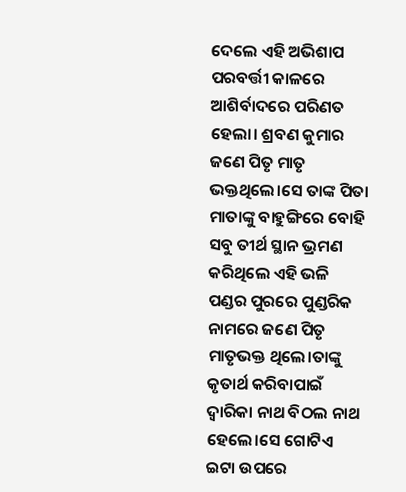ଦେଲେ ଏହି ଅଭିଶାପ ପରବର୍ତ୍ତୀ କାଳରେ ଆଶିର୍ବାଦରେ ପରିଣତ ହେଲା। ଶ୍ରବଣ କୁମାର ଜଣେ ପିତୃ ମାତୃ ଭକ୍ତଥିଲେ।ସେ ତାଙ୍କ ପିତା ମାତାଙ୍କୁ ବାହୁଙ୍ଗିରେ ବୋହି ସବୁ ତୀର୍ଥ ସ୍ଥାନ ଭ୍ରମଣ କରିଥିଲେ ଏହି ଭଳି ପଣ୍ଡର ପୁରରେ ପୁଣ୍ଡରିକ ନାମରେ ଜଣେ ପିତୃ ମାତୃଭକ୍ତ ଥିଲେ।ତାଙ୍କୁ କୃତାର୍ଥ କରିବାପାଇଁ ଦ୍ବାରିକା ନାଥ ବିଠଲ ନାଥ ହେଲେ।ସେ ଗୋଟିଏ ଇଟା ଉପରେ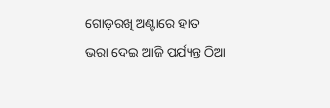ଗୋଡ଼ରଖି ଅଣ୍ଟାରେ ହାତ ଭରା ଦେଇ ଆଜି ପର୍ଯ୍ୟନ୍ତ ଠିଆ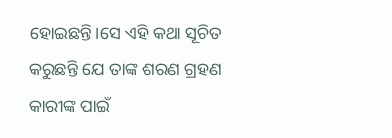ହୋଇଛନ୍ତି।ସେ ଏହି କଥା ସୂଚିତ କରୁଛନ୍ତି ଯେ ତାଙ୍କ ଶରଣ ଗ୍ରହଣ କାରୀଙ୍କ ପାଇଁ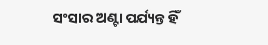ସଂସାର ଅଣ୍ଟା ପର୍ଯ୍ୟନ୍ତ ହିଁ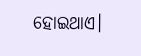ହୋଇଥାଏ।